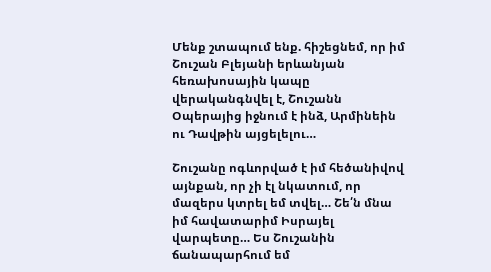Մենք շտապում ենք. հիշեցնեմ, որ իմ Շուշան Բլեյանի երևանյան հեռախոսային կապը վերականգնվել է, Շուշանն Օպերայից իջնում է ինձ, Արմինեին ու Դավթին այցելելու…

Շուշանը ոգևորված է իմ հեծանիվով այնքան, որ չի էլ նկատում, որ մազերս կտրել եմ տվել… Շե՛ն մնա իմ հավատարիմ Իսրայել վարպետը… Ես Շուշանին ճանապարհում եմ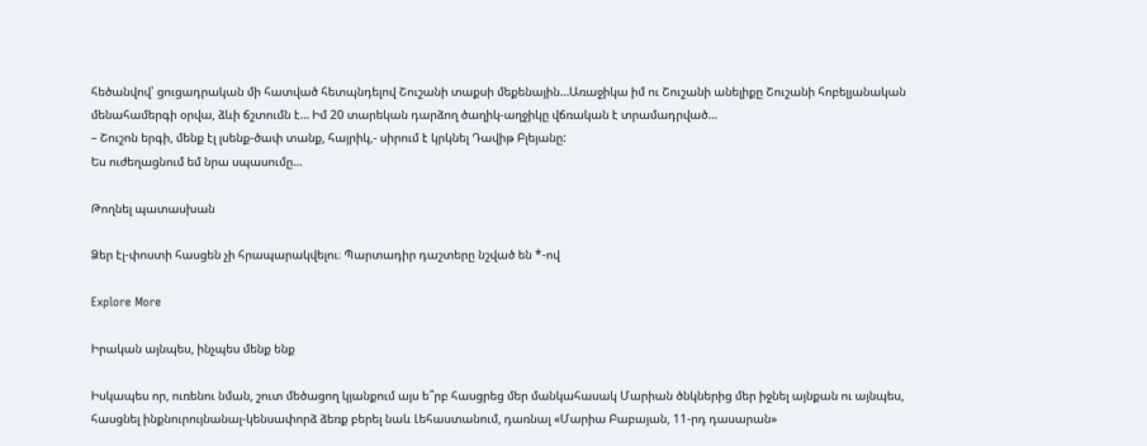հեծանվով՝ ցուցադրական մի հատված հետպնդելով Շուշանի տաքսի մեքենային…Առաջիկա իմ ու Շուշանի անելիքը Շուշանի հոբելյանական մենահամերգի օրվա, ձևի ճշտումն է… Իմ 20 տարեկան դարձող ծաղիկ-աղջիկը վճռական է տրամադրված…
– Շուշոն երգի, մենք էլ լսենք-ծափ տանք, հայրիկ,- սիրում է կրկնել Դավիթ Բլեյանը:
Ես ուժեղացնում եմ նրա սպասումը…

Թողնել պատասխան

Ձեր էլ-փոստի հասցեն չի հրապարակվելու։ Պարտադիր դաշտերը նշված են *-ով

Explore More

Իրական այնպես, ինչպես մենք ենք

Իսկապես որ, ուռենու նման, շուտ մեծացող կյանքում այս ե՞րբ հասցրեց մեր մանկահասակ Մարիան ծնկներից մեր իջնել այնքան ու այնպես, հասցնել ինքնուրույնանալ-կենսափորձ ձեռք բերել նաև Լեհաստանում, դառնալ «Մարիա Բաբայան, 11-րդ դասարան»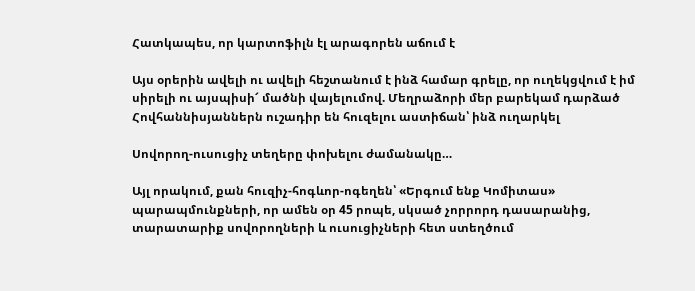Հատկապես, որ կարտոֆիլն էլ արագորեն աճում է

Այս օրերին ավելի ու ավելի հեշտանում է ինձ համար գրելը, որ ուղեկցվում է իմ սիրելի ու այսպիսի՜ մածնի վայելումով. Մեղրաձորի մեր բարեկամ դարձած Հովհաննիսյաններն ուշադիր են հուզելու աստիճան՝ ինձ ուղարկել

Սովորող-ուսուցիչ տեղերը փոխելու ժամանակը…

Այլ որակում, քան հուզիչ-հոգևոր-ոգեղեն՝ «Երգում ենք Կոմիտաս» պարապմունքների, որ ամեն օր 45 րոպե, սկսած չորրորդ դասարանից, տարատարիք սովորողների և ուսուցիչների հետ ստեղծում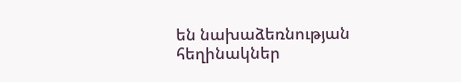են նախաձեռնության հեղինակներ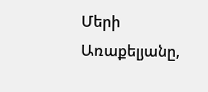Մերի Առաքելյանը,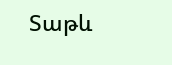Տաթև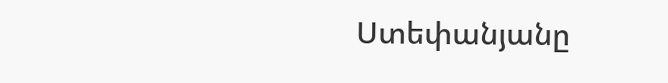Ստեփանյանը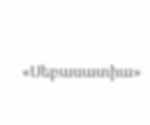«Սեբասատիա»